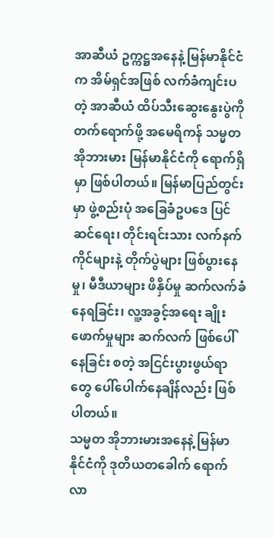အာဆီယံ ဥက္ကဋ္ဌအနေနဲ့ မြန်မာနိုင်ငံက အိမ်ရှင်အဖြစ် လက်ခံကျင်းပတဲ့ အာဆီယံ ထိပ်သီးဆွေးနွေးပွဲကို တက်ရောက်ဖို့ အမေရိကန် သမ္မတ အိုဘားမား မြန်မာနိုင်ငံကို ရောက်ရှိမှာ ဖြစ်ပါတယ်။ မြန်မာပြည်တွင်းမှာ ဖွဲ့စည်းပုံ အခြေခံဥပဒေ ပြင်ဆင်ရေး၊ တိုင်းရင်းသား လက်နက်ကိုင်များနဲ့ တိုက်ပွဲများ ဖြစ်ပွားနေမှု၊ မီဒီယာများ ဖိနှိပ်မှု ဆက်လက်ခံနေရခြင်း၊ လူ့အခွင့်အရေး ချိုးဖောက်မှုများ ဆက်လက် ဖြစ်ပေါ်နေခြင်း စတဲ့ အငြင်းပွားဖွယ်ရာတွေ ပေါ်ပေါက်နေချိန်လည်း ဖြစ်ပါတယ်။
သမ္မတ အိုဘားမားအနေနဲ့ မြန်မာနိုင်ငံကို ဒုတိယတခေါက် ရောက်လာ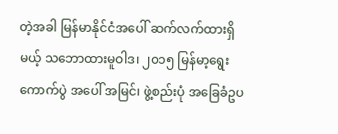တဲ့အခါ မြန်မာနိုင်ငံအပေါ် ဆက်လက်ထားရှိမယ့် သဘောထားမူဝါဒ၊ ၂၀၁၅ မြန်မာ့ရွေးကောက်ပွဲ အပေါ် အမြင်၊ ဖွဲ့စည်းပုံ အခြေခံဥပ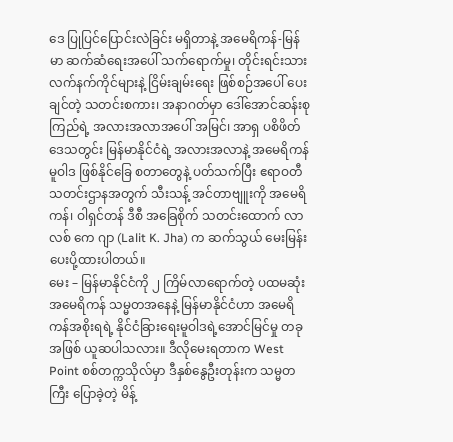ဒေ ပြုပြင်ပြောင်းလဲခြင်း မရှိတာနဲ့ အမေရိကန်-မြန်မာ ဆက်ဆံရေးအပေါ် သက်ရောက်မှု၊ တိုင်းရင်းသား လက်နက်ကိုင်များနဲ့ ငြိမ်းချမ်းရေး ဖြစ်စဉ်အပေါ် ပေးချင်တဲ့ သတင်းစကား၊ အနာဂတ်မှာ ဒေါ်အောင်ဆန်းစုကြည်ရဲ့ အလားအလာအပေါ် အမြင်၊ အာရှ ပစိဖိတ်ဒေသတွင်း မြန်မာနိုင်ငံရဲ့ အလားအလာနဲ့ အမေရိကန် မူဝါဒ ဖြစ်နိုင်ခြေ စတာတွေနဲ့ ပတ်သက်ပြီး ဧရာဝတီ သတင်းဌာနအတွက် သီးသန့် အင်တာဗျူးကို အမေရိကန်၊ ဝါရှင်တန် ဒီစီ အခြေစိုက် သတင်းထောက် လာလစ် ကေ ဂျာ (Lalit K. Jha) က ဆက်သွယ် မေးမြန်း ပေးပို့ထားပါတယ်။
မေး – မြန်မာနိုင်ငံကို ၂ ကြိမ်လာရောက်တဲ့ ပထမဆုံး အမေရိကန် သမ္မတအနေနဲ့ မြန်မာနိုင်ငံဟာ အမေရိကန်အစိုးရရဲ့ နိုင်ငံခြားရေးမူဝါဒရဲ့အောင်မြင်မှု တခုအဖြစ် ယူဆပါသလား။ ဒီလိုမေးရတာက West Point စစ်တက္ကသိုလ်မှာ ဒီနှစ်နွေဦးတုန်းက သမ္မတကြီး ပြောခဲ့တဲ့ မိန့်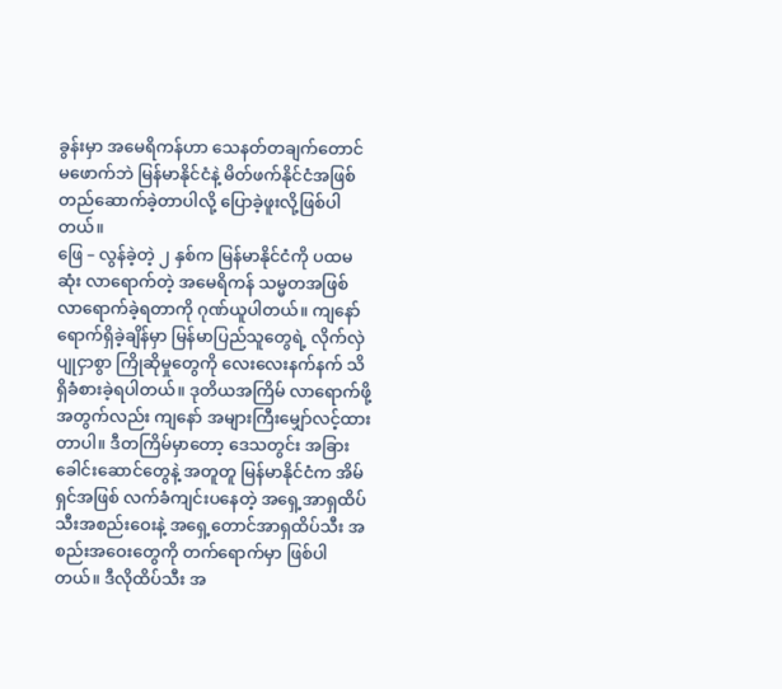ခွန်းမှာ အမေရိကန်ဟာ သေနတ်တချက်တောင် မဖောက်ဘဲ မြန်မာနိုင်ငံနဲ့ မိတ်ဖက်နိုင်ငံအဖြစ် တည်ဆောက်ခဲ့တာပါလို့ ပြောခဲ့ဖူးလို့ဖြစ်ပါတယ်။
ဖြေ – လွန်ခဲ့တဲ့ ၂ နှစ်က မြန်မာနိုင်ငံကို ပထမဆုံး လာရောက်တဲ့ အမေရိကန် သမ္မတအဖြစ် လာရောက်ခဲ့ရတာကို ဂုဏ်ယူပါတယ်။ ကျနော်ရောက်ရှိခဲ့ချိန်မှာ မြန်မာပြည်သူတွေရဲ့ လိုက်လှဲပျုငှာစွာ ကြိုဆိုမှုတွေကို လေးလေးနက်နက် သိရှိခံစားခဲ့ရပါတယ်။ ဒုတိယအကြိမ် လာရောက်ဖို့အတွက်လည်း ကျနော် အများကြီးမျှော်လင့်ထားတာပါ။ ဒီတကြိမ်မှာတော့ ဒေသတွင်း အခြားခေါင်းဆောင်တွေနဲ့ အတူတူ မြန်မာနိုင်ငံက အိမ်ရှင်အဖြစ် လက်ခံကျင်းပနေတဲ့ အရှေ့အာရှထိပ်သီးအစည်းဝေးနဲ့ အရှေ့တောင်အာရှထိပ်သီး အစည်းအဝေးတွေကို တက်ရောက်မှာ ဖြစ်ပါတယ်။ ဒီလိုထိပ်သီး အ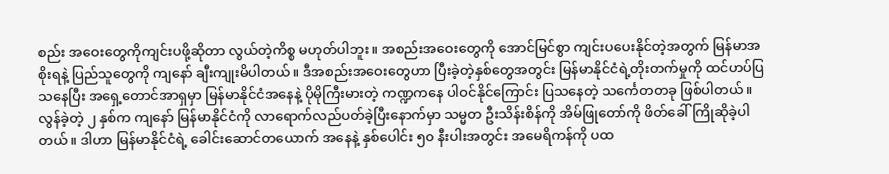စည်း အဝေးတွေကိုကျင်းပဖို့ဆိုတာ လွယ်တဲ့ကိစ္စ မဟုတ်ပါဘူး။ အစည်းအဝေးတွေကို အောင်မြင်စွာ ကျင်းပပေးနိုင်တဲ့အတွက် မြန်မာအစိုးရနဲ့ ပြည်သူတွေကို ကျနော် ချီးကျုးမိပါတယ်။ ဒီအစည်းအဝေးတွေဟာ ပြီးခဲ့တဲ့နှစ်တွေအတွင်း မြန်မာနိုင်ငံရဲ့တိုးတက်မှုကို ထင်ဟပ်ပြသနေပြီး အရှေ့တောင်အာရှမှာ မြန်မာနိုင်ငံအနေနဲ့ ပိုမိုကြီးမားတဲ့ ကဏ္ဍကနေ ပါဝင်နိုင်ကြောင်း ပြသနေတဲ့ သင်္ကေတတခု ဖြစ်ပါတယ်။
လွန်ခဲ့တဲ့ ၂ နှစ်က ကျနော် မြန်မာနိုင်ငံကို လာရောက်လည်ပတ်ခဲ့ပြီးနောက်မှာ သမ္မတ ဦးသိန်းစိန်ကို အိမ်ဖြုတော်ကို ဖိတ်ခေါ်ကြိုဆိုခဲ့ပါတယ်။ ဒါဟာ မြန်မာနိုင်ငံရဲ့ ခေါင်းဆောင်တယောက် အနေနဲ့ နှစ်ပေါင်း ၅၀ နီးပါးအတွင်း အမေရိကန်ကို ပထ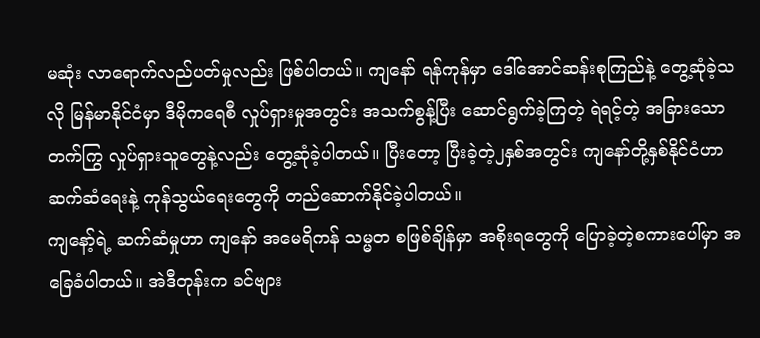မဆုံး လာရောက်လည်ပတ်မှုလည်း ဖြစ်ပါတယ်။ ကျနော် ရန်ကုန်မှာ ဒေါ်အောင်ဆန်းစုကြည်နဲ့ တွေ့ဆုံခဲ့သလို မြန်မာနိုင်ငံမှာ ဒီမိုကရေစီ လှုပ်ရှားမှုအတွင်း အသက်စွန့်ပြီး ဆောင်ရွက်ခဲ့ကြတဲ့ ရဲရင့်တဲ့ အခြားသော တက်ကြွ လှုပ်ရှားသူတွေနဲ့လည်း တွေ့ဆုံခဲ့ပါတယ်။ ပြီးတော့ ပြီးခဲ့တဲ့၂နှစ်အတွင်း ကျနော်တို့နှစ်နိုင်ငံဟာ ဆက်ဆံရေးနဲ့ ကုန်သွယ်ရေးတွေကို တည်ဆောက်နိုင်ခဲ့ပါတယ်။
ကျနော့်ရဲ့ ဆက်ဆံမှုဟာ ကျနော် အမေရိကန် သမ္မတ စဖြစ်ချိန်မှာ အစိုးရတွေကို ပြောခဲ့တဲ့စကားပေါ်မှာ အခြေခံပါတယ်။ အဲဒီတုန်းက ခင်ဗျား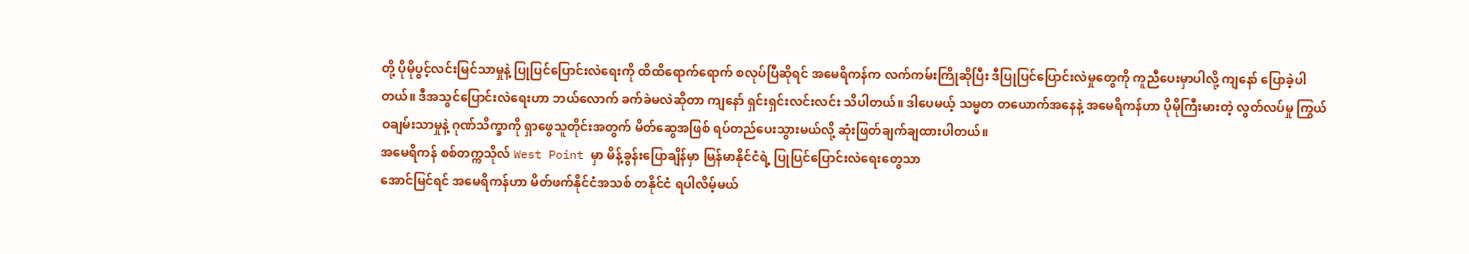တို့ ပိုမိုပွင့်လင်းမြင်သာမှုနဲ့ ပြုပြင်ပြောင်းလဲရေးကို ထိထိရောက်ရောက် စလုပ်ပြီဆိုရင် အမေရိကန်က လက်ကမ်းကြိုဆိုပြီး ဒီပြုပြင်ပြောင်းလဲမှုတွေကို ကူညီပေးမှာပါလို့ ကျနော် ပြောခဲ့ပါတယ်။ ဒီအသွင်ပြောင်းလဲရေးဟာ ဘယ်လောက် ခက်ခဲမလဲဆိုတာ ကျနော် ရှင်းရှင်းလင်းလင်း သိပါတယ်။ ဒါပေမယ့် သမ္မတ တယောက်အနေနဲ့ အမေရိကန်ဟာ ပိုမိုကြီးမားတဲ့ လွတ်လပ်မှု ကြွယ်ဝချမ်းသာမှုနဲ့ ဂုဏ်သိက္ခာကို ရှာဖွေသူတိုင်းအတွက် မိတ်ဆွေအဖြစ် ရပ်တည်ပေးသွားမယ်လို့ ဆုံးဖြတ်ချက်ချထားပါတယ်။
အမေရိကန် စစ်တက္ကသိုလ် West Point မှာ မိန့်ခွန်းပြောချိန်မှာ မြန်မာနိုင်ငံရဲ့ ပြုပြင်ပြောင်းလဲရေးတွေသာ
အောင်မြင်ရင် အမေရိကန်ဟာ မိတ်ဖက်နိုင်ငံအသစ် တနိုင်ငံ ရပါလိမ့်မယ်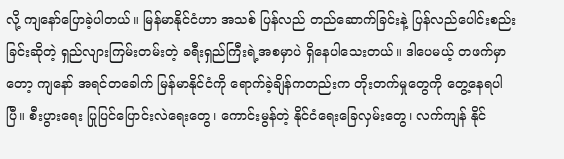လို့ ကျနော်ပြောခဲ့ပါတယ်။ မြန်မာနိုင်ငံဟာ အသစ် ပြန်လည် တည်ဆောက်ခြင်းနဲ့ ပြန်လည်ပေါင်းစည်းခြင်းဆိုတဲ့ ရှည်လျားကြမ်းတမ်းတဲ့ ခရီးရှည်ကြီးရဲ့အစမှာပဲ ရှိနေပါသေးတယ်။ ဒါပေမယ့် တဖက်မှာတော့ ကျနော် အရင်တခေါက် မြန်မာနိုင်ငံကို ရောက်ခဲ့ချိန်ကတည်းက တိုးတက်မှုတွေကို တွေ့နေရပါပြီ။ စီးပွားရေး ပြုပြင်ပြောင်းလဲရေးတွေ၊ ကောင်းမွန်တဲ့ နိုင်ငံရေးခြေလှမ်းတွေ၊ လက်ကျန် နိုင်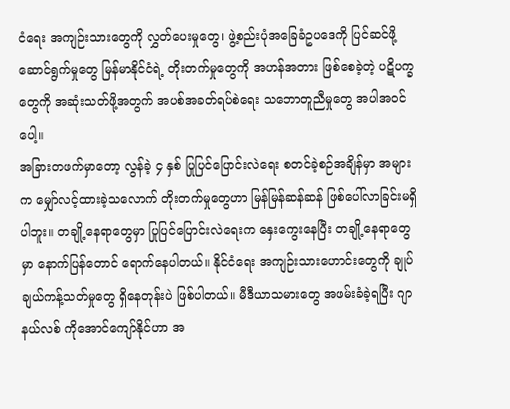ငံရေး အကျဉ်းသားတွေကို လွှတ်ပေးမှုတွေ၊ ဖွဲ့စည်းပုံအခြေခံဥပဒေကို ပြင်ဆင်ဖို့ ဆောင်ရွက်မှုတွေ မြန်မာနိုင်ငံရဲ့ တိုးတက်မှုတွေကို အဟန်အတား ဖြစ်စေခဲ့တဲ့ ပဋိပက္ခတွေကို အဆုံးသတ်ဖို့အတွက် အပစ်အခတ်ရပ်စဲရေး သဘောတူညီမှုတွေ အပါအဝင်ပေါ့။
အခြားတဖက်မှာတော့ လွန်ခဲ့ ၄ နှစ် ပြုပြင်ပြောင်းလဲရေး စတင်ခဲ့စဉ်အချိန်မှာ အများက မျှော်လင့်ထားခဲ့သလောက် တိုးတက်မှုတွေဟာ မြန်မြန်ဆန်ဆန် ဖြစ်ပေါ်လာခြင်းမရှိပါဘူး။ တချို့နေရာတွေမှာ ပြုပြင်ပြောင်းလဲရေးက နှေးကွေးနေပြီး တချို့နေရာတွေမှာ နောက်ပြန်တောင် ရောက်နေပါတယ်။ နိုင်ငံရေး အကျဉ်းသားဟောင်းတွေကို ချုပ်ချယ်ကန့်သတ်မှုတွေ ရှိနေတုန်းပဲ ဖြစ်ပါတယ်။ မီဒီယာသမားတွေ အဖမ်းခံခဲ့ရပြီး ဂျာနယ်လစ် ကိုအောင်ကျော်နိုင်ဟာ အ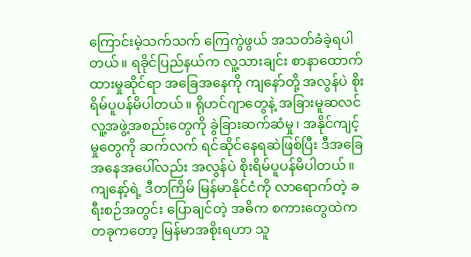ကြောင်းမဲ့သက်သက် ကြေကွဲဖွယ် အသတ်ခံခဲ့ရပါတယ်။ ရခိုင်ပြည်နယ်က လူ့သားချင်း စာနာထောက်ထားမှုဆိုင်ရာ အခြေအနေကို ကျနော်တို့ အလွန်ပဲ စိုးရိမ်ပူပန်မိပါတယ်။ ရိုဟင်ဂျာတွေနဲ့ အခြားမူဆလင် လူ့အဖွဲ့အစည်းတွေကို ခွဲခြားဆက်ဆံမှု၊ အနိုင်ကျင့်မှုတွေကို ဆက်လက် ရင်ဆိုင်နေရဆဲဖြစ်ပြီး ဒီအခြေအနေအပေါ်လည်း အလွန်ပဲ စိုးရိမ်ပူပန်မိပါတယ်။
ကျနော့်ရဲ့ ဒီတကြိမ် မြန်မာနိုင်ငံကို လာရောက်တဲ့ ခရီးစဉ်အတွင်း ပြောချင်တဲ့ အဓိက စကားတွေထဲက တခုကတော့ မြန်မာအစိုးရဟာ သူ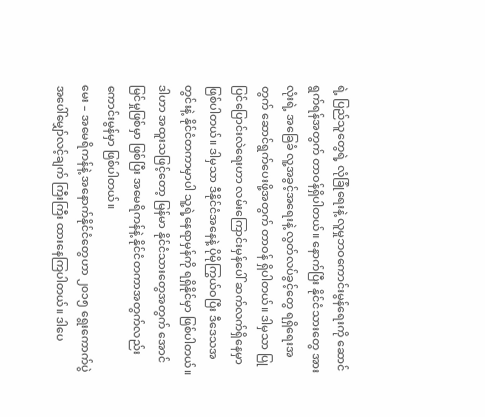ရဲ့ ပြည်သူတွေရဲ့ လုံခြုံရေးနဲ့ လူမှုဘဝကောင်းမွန်ရေးကို ဆောင်ရွက်ရန်အတွက် တာဝန်ရှိပါတယ်။ နောက်ပြီး နိုင်ငံသားတွေ အားလုံးရဲ့ အခြေခံ လူ့အခွင့်အရေးနဲ့ လွတ်လပ်ခွင့်တွေ ရရှိရေးအတွက် ဆောင်ရွက်ပေးဖို့အတွက် တာဝန် ရှိပါတယ်။ ဒါမှသာ ပြုပြင်ပြောင်းလဲရေးဟာ လမ်းကြောင်းမှန်ပေါ် ဆက်လက်ရှိနေမှာ ဖြစ်ပါတယ်။ ဒါမှသာ ဒီနိုင်ငံအနေနဲ့ ပိုမိုကြွယ်ဝပြီး ဒီဒေသအတွင်းနဲ့ နိုင်ငံတကာမှာပါ သူ့ရဲ့နေရာမှန်ကို ရရှိနိုင်မှာ ဖြစ်ပါတယ်။ ဒါဟာ အထူးသဖြင့်တော့ မြန်မာ နိုင်ငံသားတွေအတွက် အောင်မြင်မှုဖြစ်မှာ ဖြစ်ပြီး အမေရိကန်နဲ့ နိုင်ငံတကာအတွက်လည်း ကောင်းမွန်မှာ ဖြစ်ပါတယ်။
မေး – အမေရိကန်နဲ့ အနောက်နိုင်ငံတွေဟာ ၂၀၁၅ ရွေးကောက်ပွဲ အပေါ်မျှော်လင့်ချက် ကြီးကြီး ထားနေကြပါတယ်။ ဒါပေ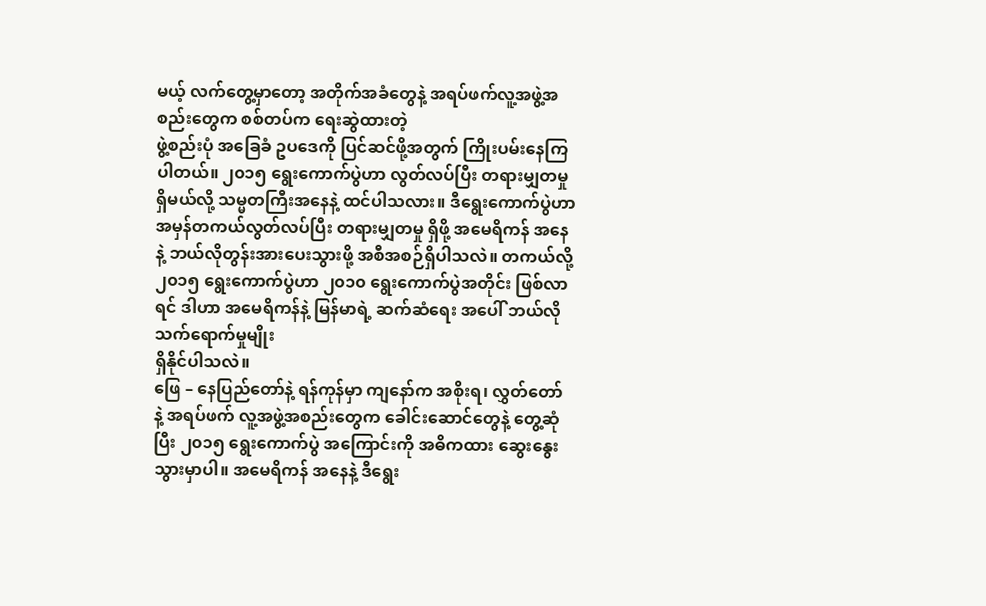မယ့် လက်တွေ့မှာတော့ အတိုက်အခံတွေနဲ့ အရပ်ဖက်လူ့အဖွဲ့အစည်းတွေက စစ်တပ်က ရေးဆွဲထားတဲ့
ဖွဲ့စည်းပုံ အခြေခံ ဥပဒေကို ပြင်ဆင်ဖို့အတွက် ကြိုးပမ်းနေကြပါတယ်။ ၂၀၁၅ ရွေးကောက်ပွဲဟာ လွတ်လပ်ပြီး တရားမျှတမှုရှိမယ်လို့ သမ္မတကြီးအနေနဲ့ ထင်ပါသလား။ ဒီရွေးကောက်ပွဲဟာ အမှန်တကယ်လွတ်လပ်ပြီး တရားမျှတမှု ရှိဖို့ အမေရိကန် အနေနဲ့ ဘယ်လိုတွန်းအားပေးသွားဖို့ အစီအစဉ်ရှိပါသလဲ။ တကယ်လို့ ၂၀၁၅ ရွေးကောက်ပွဲဟာ ၂၀၁၀ ရွေးကောက်ပွဲအတိုင်း ဖြစ်လာရင် ဒါဟာ အမေရိကန်နဲ့ မြန်မာရဲ့ ဆက်ဆံရေး အပေါ် ဘယ်လို သက်ရောက်မှုမျိုး
ရှိနိုင်ပါသလဲ။
ဖြေ – နေပြည်တော်နဲ့ ရန်ကုန်မှာ ကျနော်က အစိုးရ၊ လွှတ်တော် နဲ့ အရပ်ဖက် လူ့အဖွဲ့အစည်းတွေက ခေါင်းဆောင်တွေနဲ့ တွေ့ဆုံပြီး ၂၀၁၅ ရွေးကောက်ပွဲ အကြောင်းကို အဓိကထား ဆွေးနွေးသွားမှာပါ။ အမေရိကန် အနေနဲ့ ဒီရွေး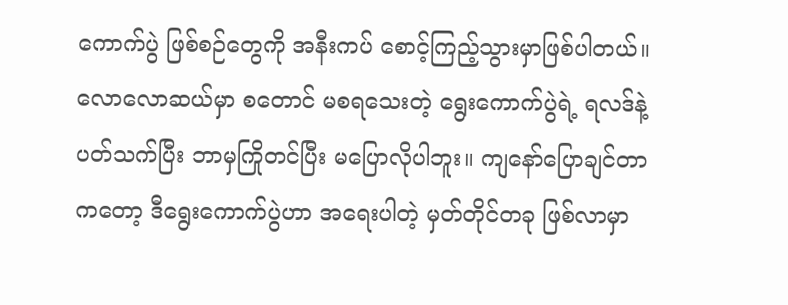ကောက်ပွဲ ဖြစ်စဉ်တွေကို အနီးကပ် စောင့်ကြည့်သွားမှာဖြစ်ပါတယ်။ လောလောဆယ်မှာ စတောင် မစရသေးတဲ့ ရွေးကောက်ပွဲရဲ့ ရလဒ်နဲ့ ပတ်သက်ပြီး ဘာမှကြိုတင်ပြီး မပြောလိုပါဘူး။ ကျနော်ပြောချင်တာကတော့ ဒီရွေးကောက်ပွဲဟာ အရေးပါတဲ့ မှတ်တိုင်တခု ဖြစ်လာမှာ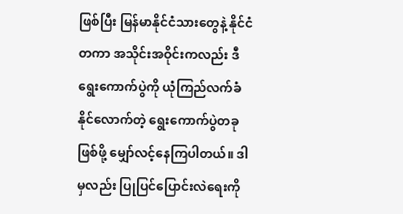ဖြစ်ပြီး မြန်မာနိုင်ငံသားတွေနဲ့ နိုင်ငံတကာ အသိုင်းအဝိုင်းကလည်း ဒီရွေးကောက်ပွဲကို ယုံကြည်လက်ခံနိုင်လောက်တဲ့ ရွေးကောက်ပွဲတခု ဖြစ်ဖို့ မျှော်လင့်နေကြပါတယ်။ ဒါမှလည်း ပြုပြင်ပြောင်းလဲရေးကို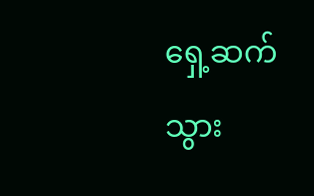ရှေ့ဆက်သွား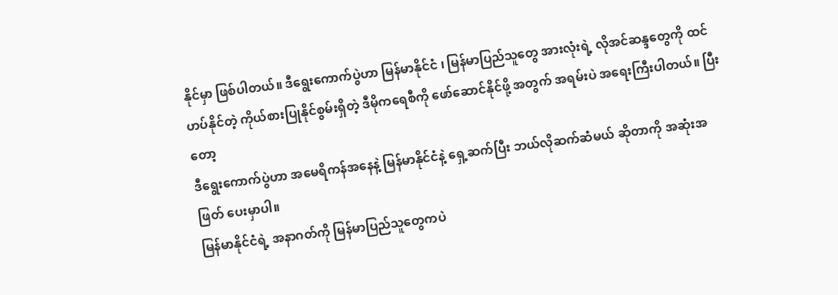နိုင်မှာ ဖြစ်ပါတယ်။ ဒီရွေးကောက်ပွဲဟာ မြန်မာနိုင်ငံ ၊ မြန်မာပြည်သူတွေ အားလုံးရဲ့ လိုအင်ဆန္ဒတွေကို ထင်ဟပ်နိုင်တဲ့ ကိုယ်စားပြုနိုင်စွမ်းရှိတဲ့ ဒီမိုကရေစီကို ဖော်ဆောင်နိုင်ဖို့ အတွက် အရမ်းပဲ အရေးကြီးပါတယ်။ ပြီးတော့
ဒီရွေးကောက်ပွဲဟာ အမေရိကန်အနေနဲ့ မြန်မာနိုင်ငံနဲ့ ရှေ့ဆက်ပြီး ဘယ်လိုဆက်ဆံမယ် ဆိုတာကို အဆုံးအဖြတ် ပေးမှာပါ။
မြန်မာနိုင်ငံရဲ့ အနာဂတ်ကို မြန်မာပြည်သူတွေကပဲ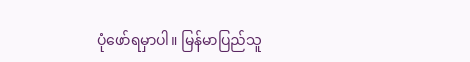ပုံဖော်ရမှာပါ။ မြန်မာပြည်သူ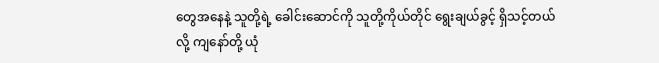တွေအနေနဲ့ သူတို့ရဲ့ ခေါင်းဆောင်ကို သူတို့ကိုယ်တိုင် ရွေးချယ်ခွင့် ရှိသင့်တယ်လို့ ကျနော်တို့ ယုံ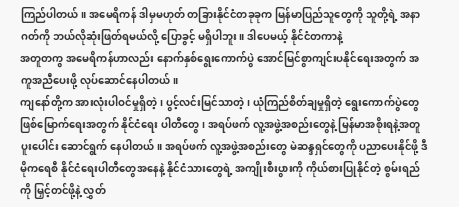ကြည်ပါတယ်။ အမေရိကန် ဒါမှမဟုတ် တခြားနိုင်ငံတခုခုက မြန်မာပြည်သူတွေကို သူတို့ရဲ့ အနာဂတ်ကို ဘယ်လိုဆုံးဖြတ်ရမယ်လို့ ပြောခွင့် မရှိပါဘူး။ ဒါပေမယ့် နိုင်ငံတကာနဲ့
အတူတကွ အမေရိကန်ဟာလည်း နောက်နှစ်ရွေးကောက်ပွဲ အောင်မြင်စွာကျင်းပနိုင်ရေးအတွက် အကူအညီပေးဖို့ လုပ်ဆောင်နေပါတယ်။
ကျနော်တို့က အားလုံးပါဝင်မှုရှိတဲ့၊ ပွင့်လင်းမြင်သာတဲ့၊ ယုံကြည်စိတ်ချမှုရှိတဲ့ ရွေးကောက်ပွဲတွေ ဖြစ်မြောက်ရေးအတွက် နိုင်ငံရေး ပါတီတွေ၊ အရပ်ဖက် လူ့အဖွဲ့အစည်းတွေနဲ့ မြန်မာအစိုးရနဲ့အတူ ပူးပေါင်း ဆောင်ရွက် နေပါတယ်။ အရပ်ဖက် လူ့အဖွဲ့အစည်းတွေ မဲဆန္ဒရှင်တွေကို ပညာပေးနိုင်ဖို့ ဒီမိုကရေစီ နိုင်ငံရေးပါတီတွေအနေနဲ့ နိုင်ငံသားတွေရဲ့ အကျိုးစီးပွားကို ကိုယ်စားပြုနိုင်တဲ့ စွမ်းရည်ကို မြှင့်တင်ဖို့နဲ့ လွှတ်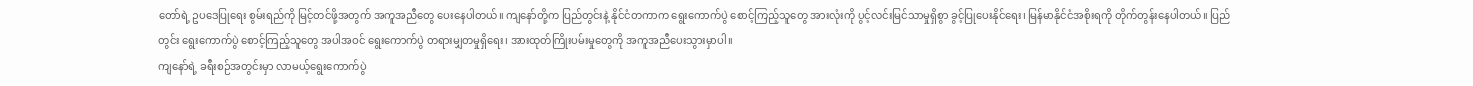တော်ရဲ့ ဥပဒေပြုရေး စွမ်းရည်ကို မြင့်တင်ဖို့အတွက် အကူအညီတွေ ပေးနေပါတယ်။ ကျနော်တို့က ပြည်တွင်းနဲ့ နိုင်ငံတကာက ရွေးကောက်ပွဲ စောင့်ကြည့်သူတွေ အားလုံးကို ပွင့်လင်းမြင်သာမှုရှိစွာ ခွင့်ပြုပေးနိုင်ရေး၊ မြန်မာနိုင်ငံအစိုးရကို တိုက်တွန်းနေပါတယ်။ ပြည်တွင်း ရွေးကောက်ပွဲ စောင့်ကြည့်သူတွေ အပါအဝင် ရွေးကောက်ပွဲ တရားမျှတမှုရှိရေး၊ အားထုတ်ကြိုးပမ်းမှုတွေကို အကူအညီပေးသွားမှာပါ။
ကျနော်ရဲ့ ခရီးစဉ်အတွင်းမှာ လာမယ့်ရွေးကောက်ပွဲ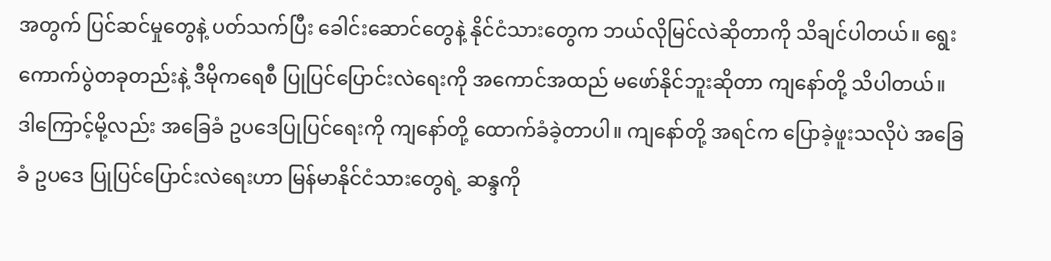အတွက် ပြင်ဆင်မှုတွေနဲ့ ပတ်သက်ပြီး ခေါင်းဆောင်တွေနဲ့ နိုင်ငံသားတွေက ဘယ်လိုမြင်လဲဆိုတာကို သိချင်ပါတယ်။ ရွေးကောက်ပွဲတခုတည်းနဲ့ ဒီမိုကရေစီ ပြုပြင်ပြောင်းလဲရေးကို အကောင်အထည် မဖော်နိုင်ဘူးဆိုတာ ကျနော်တို့ သိပါတယ်။ ဒါကြောင့်မို့လည်း အခြေခံ ဥပဒေပြုပြင်ရေးကို ကျနော်တို့ ထောက်ခံခဲ့တာပါ။ ကျနော်တို့ အရင်က ပြောခဲ့ဖူးသလိုပဲ အခြေခံ ဥပဒေ ပြုပြင်ပြောင်းလဲရေးဟာ မြန်မာနိုင်ငံသားတွေရဲ့ ဆန္ဒကို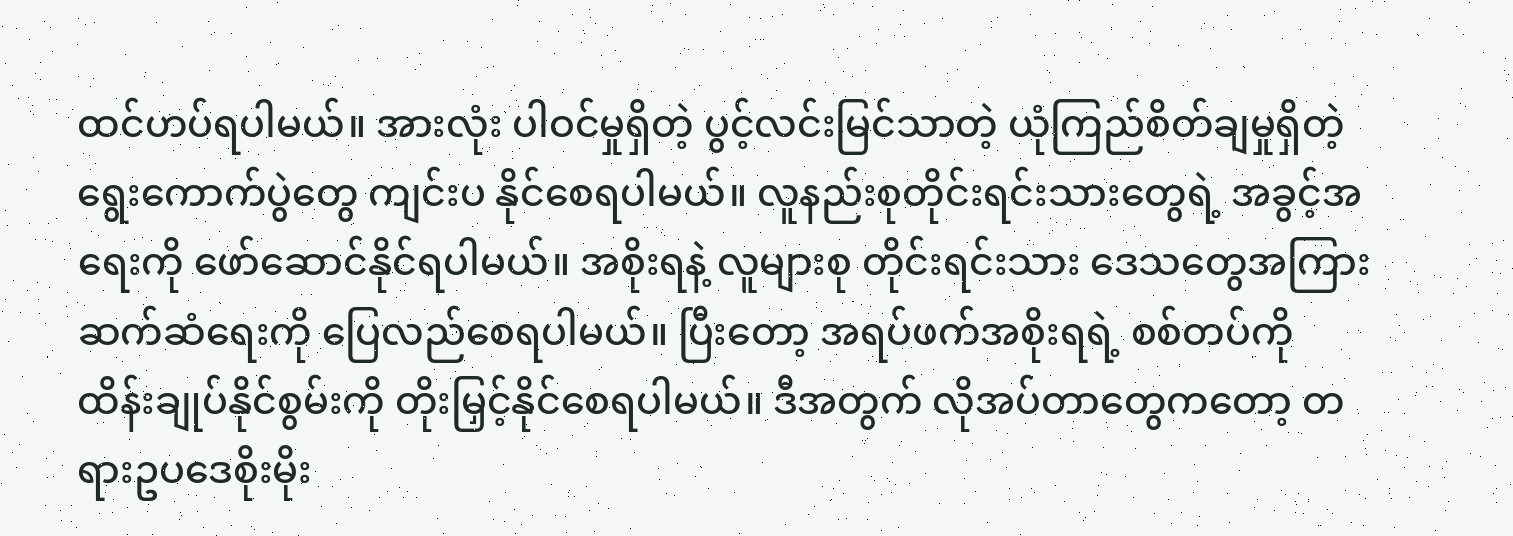ထင်ဟပ်ရပါမယ်။ အားလုံး ပါဝင်မှုရှိတဲ့ ပွင့်လင်းမြင်သာတဲ့ ယုံကြည်စိတ်ချမှုရှိတဲ့ ရွေးကောက်ပွဲတွေ ကျင်းပ နိုင်စေရပါမယ်။ လူနည်းစုတိုင်းရင်းသားတွေရဲ့ အခွင့်အရေးကို ဖော်ဆောင်နိုင်ရပါမယ်။ အစိုးရနဲ့ လူများစု တိုင်းရင်းသား ဒေသတွေအကြား ဆက်ဆံရေးကို ပြေလည်စေရပါမယ်။ ပြီးတော့ အရပ်ဖက်အစိုးရရဲ့ စစ်တပ်ကို ထိန်းချုပ်နိုင်စွမ်းကို တိုးမြှင့်နိုင်စေရပါမယ်။ ဒီအတွက် လိုအပ်တာတွေကတော့ တရားဥပဒေစိုးမိုး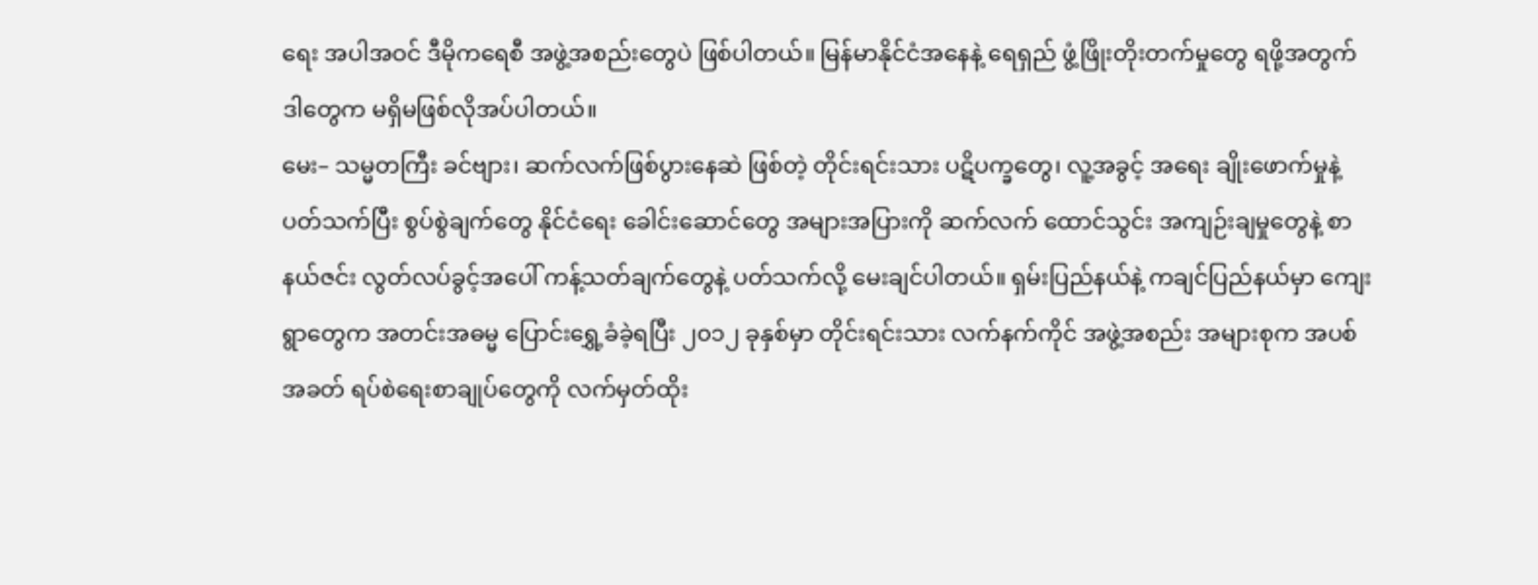ရေး အပါအဝင် ဒီမိုကရေစီ အဖွဲ့အစည်းတွေပဲ ဖြစ်ပါတယ်။ မြန်မာနိုင်ငံအနေနဲ့ ရေရှည် ဖွံ့ဖြိုးတိုးတက်မှုတွေ ရဖို့အတွက် ဒါတွေက မရှိမဖြစ်လိုအပ်ပါတယ်။
မေး– သမ္မတကြီး ခင်ဗျား၊ ဆက်လက်ဖြစ်ပွားနေဆဲ ဖြစ်တဲ့ တိုင်းရင်းသား ပဋိပက္ခတွေ၊ လူ့အခွင့် အရေး ချိုးဖောက်မှုနဲ့ ပတ်သက်ပြီး စွပ်စွဲချက်တွေ နိုင်ငံရေး ခေါင်းဆောင်တွေ အများအပြားကို ဆက်လက် ထောင်သွင်း အကျဉ်းချမှုတွေနဲ့ စာနယ်ဇင်း လွတ်လပ်ခွင့်အပေါ် ကန့်သတ်ချက်တွေနဲ့ ပတ်သက်လို့ မေးချင်ပါတယ်။ ရှမ်းပြည်နယ်နဲ့ ကချင်ပြည်နယ်မှာ ကျေးရွာတွေက အတင်းအဓမ္မ ပြောင်းရွှေ့ခံခဲ့ရပြီး ၂၀၁၂ ခုနှစ်မှာ တိုင်းရင်းသား လက်နက်ကိုင် အဖွဲ့အစည်း အများစုက အပစ်အခတ် ရပ်စဲရေးစာချုပ်တွေကို လက်မှတ်ထိုး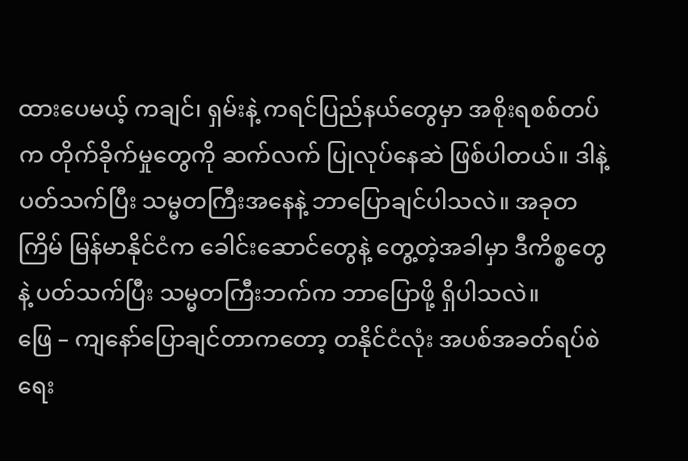ထားပေမယ့် ကချင်၊ ရှမ်းနဲ့ ကရင်ပြည်နယ်တွေမှာ အစိုးရစစ်တပ်က တိုက်ခိုက်မှုတွေကို ဆက်လက် ပြုလုပ်နေဆဲ ဖြစ်ပါတယ်။ ဒါနဲ့ ပတ်သက်ပြီး သမ္မတကြီးအနေနဲ့ ဘာပြောချင်ပါသလဲ။ အခုတကြိမ် မြန်မာနိုင်ငံက ခေါင်းဆောင်တွေနဲ့ တွေ့တဲ့အခါမှာ ဒီကိစ္စတွေနဲ့ ပတ်သက်ပြီး သမ္မတကြီးဘက်က ဘာပြောဖို့ ရှိပါသလဲ။
ဖြေ – ကျနော်ပြောချင်တာကတော့ တနိုင်ငံလုံး အပစ်အခတ်ရပ်စဲရေး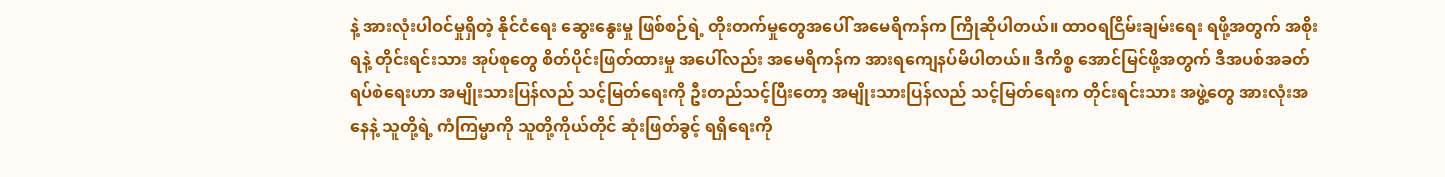နဲ့ အားလုံးပါဝင်မှုရှိတဲ့ နိုင်ငံရေး ဆွေးနွေးမှု ဖြစ်စဉ်ရဲ့ တိုးတက်မှုတွေအပေါ် အမေရိကန်က ကြိုဆိုပါတယ်။ ထာဝရငြိမ်းချမ်းရေး ရဖို့အတွက် အစိုးရနဲ့ တိုင်းရင်းသား အုပ်စုတွေ စိတ်ပိုင်းဖြတ်ထားမှု အပေါ်လည်း အမေရိကန်က အားရကျေနပ်မိပါတယ်။ ဒီကိစ္စ အောင်မြင်ဖို့အတွက် ဒီအပစ်အခတ် ရပ်စဲရေးဟာ အမျိုးသားပြန်လည် သင့်မြတ်ရေးကို ဦးတည်သင့်ပြီးတော့ အမျိုးသားပြန်လည် သင့်မြတ်ရေးက တိုင်းရင်းသား အဖွဲ့တွေ အားလုံးအနေနဲ့ သူတို့ရဲ့ ကံကြမ္မာကို သူတို့ကိုယ်တိုင် ဆုံးဖြတ်ခွင့် ရရှိရေးကို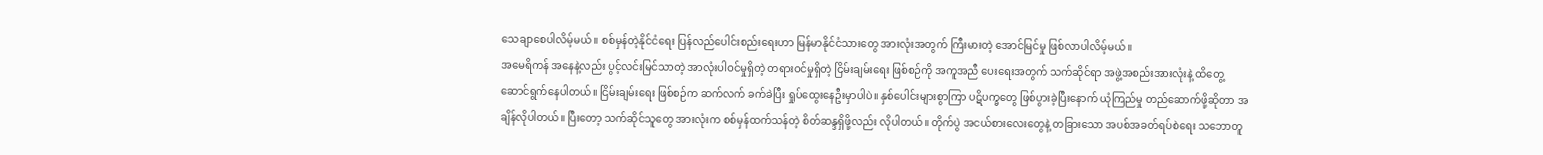သေချာစေပါလိမ့်မယ်။ စစ်မှန်တဲ့နိုင်ငံရေး ပြန်လည်ပေါင်းစည်းရေးဟာ မြန်မာနိုင်ငံသားတွေ အားလုံးအတွက် ကြီးမားတဲ့ အောင်မြင်မှု ဖြစ်လာပါလိမ့်မယ်။
အမေရိကန် အနေနဲ့လည်း ပွင့်လင်းမြင်သာတဲ့ အာလုံးပါဝင်မှုရှိတဲ့ တရားဝင်မှုရှိတဲ့ ငြိမ်းချမ်းရေး ဖြစ်စဉ်ကို အကူအညီ ပေးရေးအတွက် သက်ဆိုင်ရာ အဖွဲ့အစည်းအားလုံးနဲ့ ထိတွေ့ဆောင်ရွက်နေပါတယ်။ ငြိမ်းချမ်းရေး ဖြစ်စဉ်က ဆက်လက် ခက်ခဲပြီး ရှုပ်ထွေးနေဦးမှာပါပဲ။ နှစ်ပေါင်းများစွာကြာ ပဋိပက္ခတွေ ဖြစ်ပွားခဲ့ပြီးနောက် ယုံကြည်မှု တည်ဆောက်ဖို့ဆိုတာ အချိန်လိုပါတယ်။ ပြီးတော့ သက်ဆိုင်သူတွေ အားလုံးက စစ်မှန်ထက်သန်တဲ့ စိတ်ဆန္ဒရှိဖို့လည်း လိုပါတယ်။ တိုက်ပွဲ အငယ်စားလေးတွေနဲ့ တခြားသော အပစ်အခတ်ရပ်စဲရေး သဘောတူ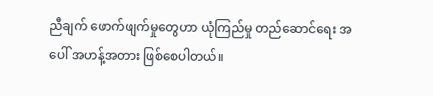ညီချက် ဖောက်ဖျက်မှုတွေဟာ ယုံကြည်မှု တည်ဆောင်ရေး အပေါ် အဟန့်အတား ဖြစ်စေပါတယ်။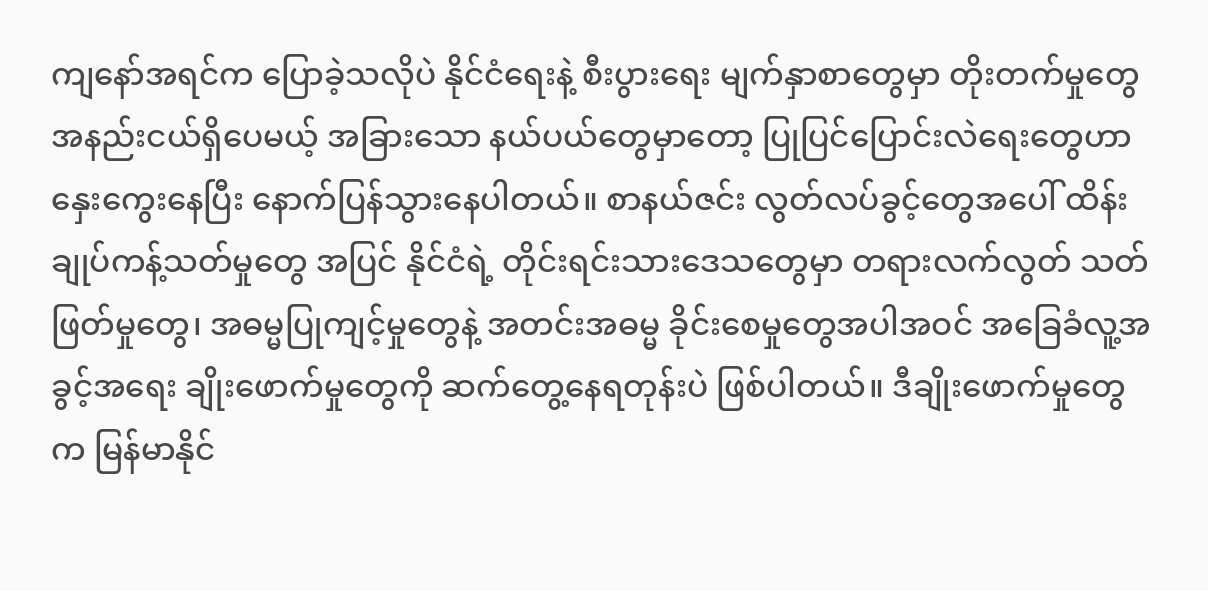ကျနော်အရင်က ပြောခဲ့သလိုပဲ နိုင်ငံရေးနဲ့ စီးပွားရေး မျက်နှာစာတွေမှာ တိုးတက်မှုတွေ အနည်းငယ်ရှိပေမယ့် အခြားသော နယ်ပယ်တွေမှာတော့ ပြုပြင်ပြောင်းလဲရေးတွေဟာ နှေးကွေးနေပြီး နောက်ပြန်သွားနေပါတယ်။ စာနယ်ဇင်း လွတ်လပ်ခွင့်တွေအပေါ် ထိန်းချုပ်ကန့်သတ်မှုတွေ အပြင် နိုင်ငံရဲ့ တိုင်းရင်းသားဒေသတွေမှာ တရားလက်လွတ် သတ်ဖြတ်မှုတွေ၊ အဓမ္မပြုကျင့်မှုတွေနဲ့ အတင်းအဓမ္မ ခိုင်းစေမှုတွေအပါအဝင် အခြေခံလူ့အခွင့်အရေး ချိုးဖောက်မှုတွေကို ဆက်တွေ့နေရတုန်းပဲ ဖြစ်ပါတယ်။ ဒီချိုးဖောက်မှုတွေက မြန်မာနိုင်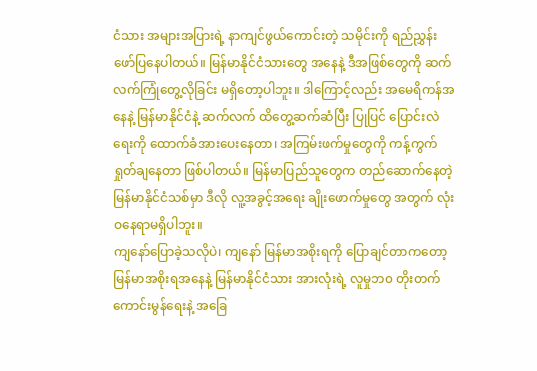ငံသား အများအပြားရဲ့ နာကျင်ဖွယ်ကောင်းတဲ့ သမိုင်းကို ရည်ညွှန်းဖော်ပြနေပါတယ်။ မြန်မာနိုင်ငံသားတွေ အနေနဲ့ ဒီအဖြစ်တွေကို ဆက်လက်ကြုံတွေ့လိုခြင်း မရှိတော့ပါဘူး။ ဒါကြောင့်လည်း အမေရိကန်အနေနဲ့ မြန်မာနိုင်ငံနဲ့ ဆက်လက် ထိတွေ့ဆက်ဆံပြီး ပြုပြင် ပြောင်းလဲရေးကို ထောက်ခံအားပေးနေတာ၊ အကြမ်းဖက်မှုတွေကို ကန့်ကွက်ရှုတ်ချနေတာ ဖြစ်ပါတယ်။ မြန်မာပြည်သူတွေက တည်ဆောက်နေတဲ့ မြန်မာနိုင်ငံသစ်မှာ ဒီလို လူ့အခွင့်အရေး ချိုးဖောက်မှုတွေ အတွက် လုံးဝနေရာမရှိပါဘူး။
ကျနော်ပြောခဲ့သလိုပဲ၊ ကျနော် မြန်မာအစိုးရကို ပြောချင်တာကတော့ မြန်မာအစိုးရအနေနဲ့ မြန်မာနိုင်ငံသား အားလုံးရဲ့ လူမှုဘ၀ တိုးတက်ကောင်းမွန်ရေးနဲ့ အခြေ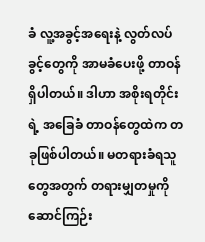ခံ လူ့အခွင့်အရေးနဲ့ လွတ်လပ်ခွင့်တွေကို အာမခံပေးဖို့ တာဝန်ရှိပါတယ်။ ဒါဟာ အစိုးရတိုင်းရဲ့ အခြေခံ တာဝန်တွေထဲက တခုဖြစ်ပါတယ်။ မတရားခံရသူတွေအတွက် တရားမျှတမှုကို ဆောင်ကြဉ်း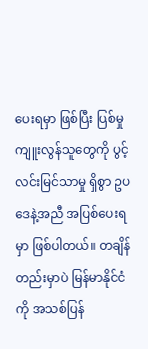ပေးရမှာ ဖြစ်ပြီး ပြစ်မှုကျူးလွန်သူတွေကို ပွင့်လင်းမြင်သာမှု ရှိစွာ ဥပဒေနဲ့အညီ အပြစ်ပေးရမှာ ဖြစ်ပါတယ်။ တချိန်တည်းမှာပဲ မြန်မာနိုင်ငံကို အသစ်ပြန်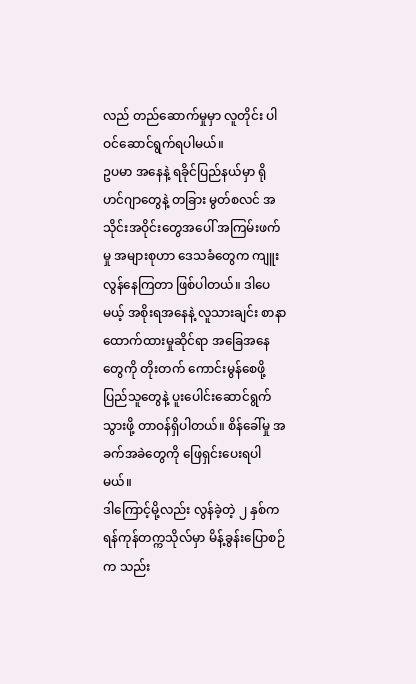လည် တည်ဆောက်မှုမှာ လူတိုင်း ပါဝင်ဆောင်ရွက်ရပါမယ်။
ဥပမာ အနေနဲ့ ရခိုင်ပြည်နယ်မှာ ရိုဟင်ဂျာတွေနဲ့ တခြား မွတ်စလင် အသိုင်းအဝိုင်းတွေအပေါ် အကြမ်းဖက်မှု အများစုဟာ ဒေသခံတွေက ကျူးလွန်နေကြတာ ဖြစ်ပါတယ်။ ဒါပေမယ့် အစိုးရအနေနဲ့ လူသားချင်း စာနာထောက်ထားမှုဆိုင်ရာ အခြေအနေတွေကို တိုးတက် ကောင်းမွန်စေဖို့ ပြည်သူတွေနဲ့ ပူးပေါင်းဆောင်ရွက်သွားဖို့ တာဝန်ရှိပါတယ်။ စိန်ခေါ်မှု အခက်အခဲတွေကို ဖြေရှင်းပေးရပါမယ်။
ဒါကြောင့်မို့လည်း လွန်ခဲ့တဲ့ ၂ နှစ်က ရန်ကုန်တက္ကသိုလ်မှာ မိန့်ခွန်းပြောစဉ်က သည်း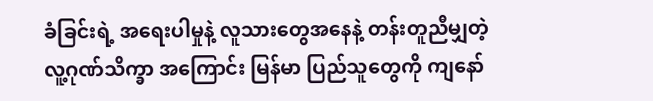ခံခြင်းရဲ့ အရေးပါမှုနဲ့ လူသားတွေအနေနဲ့ တန်းတူညီမျှတဲ့ လူ့ဂုဏ်သိက္ခာ အကြောင်း မြန်မာ ပြည်သူတွေကို ကျနော်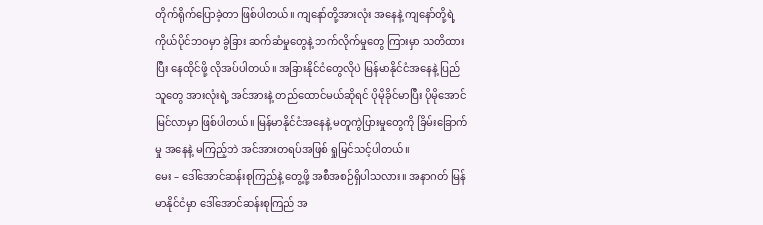တိုက်ရိုက်ပြောခဲ့တာ ဖြစ်ပါတယ်။ ကျနော်တို့အားလုံး အနေနဲ့ ကျနော်တို့ရဲ့ ကိုယ်ပိုင်ဘဝမှာ ခွဲခြား ဆက်ဆံမှုတွေနဲ့ ဘက်လိုက်မှုတွေ ကြားမှာ သတိထားပြီး နေထိုင်ဖို့ လိုအပ်ပါတယ်။ အခြားနိုင်ငံတွေလိုပဲ မြန်မာနိုင်ငံအနေနဲ့ ပြည်သူတွေ အားလုံးရဲ့ အင်အားနဲ့ တည်ထောင်မယ်ဆိုရင် ပိုမိုခိုင်မာပြီး ပိုမိုအောင်မြင်လာမှာ ဖြစ်ပါတယ်။ မြန်မာနိုင်ငံအနေနဲ့ မတူကွဲပြားမှုတွေကို ခြိမ်းခြောက်မှု အနေနဲ့ မကြည့်ဘဲ အင်အားတရပ်အဖြစ် ရှုမြင်သင့်ပါတယ်။
မေး – ဒေါ်အောင်ဆန်းစုကြည်နဲ့ တွေ့ဖို့ အစီအစဉ်ရှိပါသလား။ အနာဂတ် မြန်မာနိုင်ငံမှာ ဒေါ်အောင်ဆန်းစုကြည် အ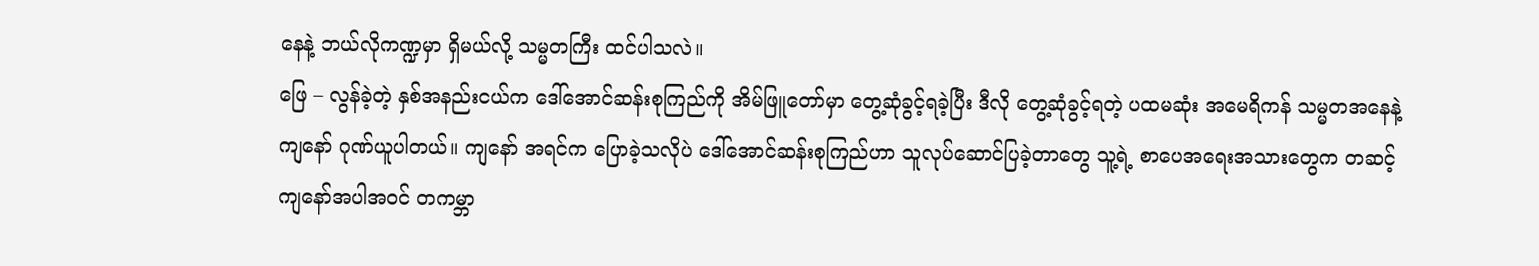နေနဲ့ ဘယ်လိုကဏ္ဍမှာ ရှိမယ်လို့ သမ္မတကြီး ထင်ပါသလဲ။
ဖြေ – လွန်ခဲ့တဲ့ နှစ်အနည်းငယ်က ဒေါ်အောင်ဆန်းစုကြည်ကို အိမ်ဖြူတော်မှာ တွေ့ဆုံခွင့်ရခဲ့ပြီး ဒီလို တွေ့ဆုံခွင့်ရတဲ့ ပထမဆုံး အမေရိကန် သမ္မတအနေနဲ့ ကျနော် ဂုဏ်ယူပါတယ်။ ကျနော် အရင်က ပြောခဲ့သလိုပဲ ဒေါ်အောင်ဆန်းစုကြည်ဟာ သူလုပ်ဆောင်ပြခဲ့တာတွေ သူ့ရဲ့ စာပေအရေးအသားတွေက တဆင့် ကျနော်အပါအဝင် တကမ္ဘာ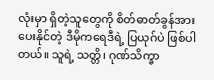လုံးမှာ ရှိတဲ့သူတွေကို စိတ်ဓာတ်ခွန်အားပေးနိုင်တဲ့ ဒီမိုကရေဒီရဲ့ ပြယုဂ်ပဲ ဖြစ်ပါတယ်။ သူရဲ့ သတ္တိ၊ ဂုဏ်သိက္ခာ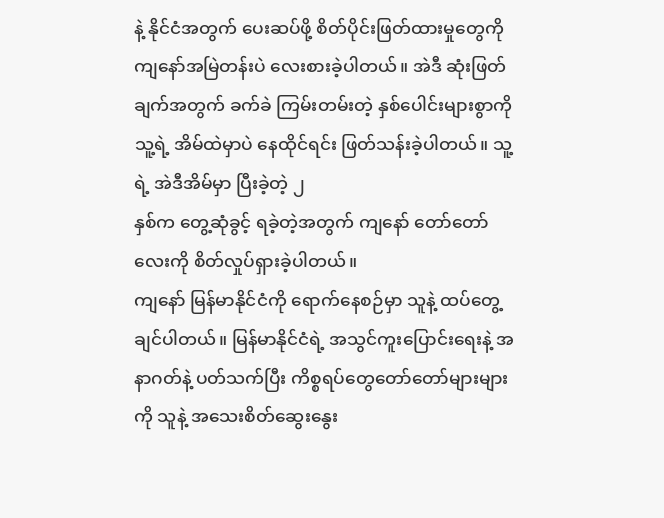နဲ့ နိုင်ငံအတွက် ပေးဆပ်ဖို့ စိတ်ပိုင်းဖြတ်ထားမှုတွေကို ကျနော်အမြဲတန်းပဲ လေးစားခဲ့ပါတယ်။ အဲဒီ ဆုံးဖြတ်ချက်အတွက် ခက်ခဲ ကြမ်းတမ်းတဲ့ နှစ်ပေါင်းများစွာကို သူ့ရဲ့ အိမ်ထဲမှာပဲ နေထိုင်ရင်း ဖြတ်သန်းခဲ့ပါတယ်။ သူ့ရဲ့ အဲဒီအိမ်မှာ ပြီးခဲ့တဲ့ ၂
နှစ်က တွေ့ဆုံခွင့် ရခဲ့တဲ့အတွက် ကျနော် တော်တော်လေးကို စိတ်လှုပ်ရှားခဲ့ပါတယ်။
ကျနော် မြန်မာနိုင်ငံကို ရောက်နေစဉ်မှာ သူနဲ့ ထပ်တွေ့ချင်ပါတယ်။ မြန်မာနိုင်ငံရဲ့ အသွင်ကူးပြောင်းရေးနဲ့ အနာဂတ်နဲ့ ပတ်သက်ပြီး ကိစ္စရပ်တွေတော်တော်များများကို သူနဲ့ အသေးစိတ်ဆွေးနွေး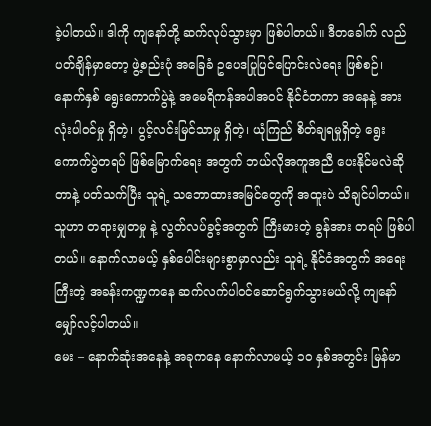ခဲ့ပါတယ်။ ဒါကို ကျနော်တို့ ဆက်လုပ်သွားမှာ ဖြစ်ပါတယ်။ ဒီတခေါက် လည်ပတ်ချိန်မှာတော့ ဖွဲ့စည်းပုံ အခြေခံ ဥပေဒပြုပြင်ပြောင်းလဲရေး ဖြစ်စဉ်၊ နောက်နှစ် ရွေးကောက်ပွဲနဲ့ အမေရိကန်အပါအဝင် နိုင်ငံတကာ အနေနဲ့ အားလုံးပါဝင်မှု ရှိတဲ့၊ ပွင့်လင်းမြင်သာမှု ရှိတဲ့၊ ယုံကြည် စိတ်ချရမှုရှိတဲ့ ရွေးကောက်ပွဲတရပ် ဖြစ်မြောက်ရေး အတွက် ဘယ်လိုအကူအညီ ပေးနိုင်မလဲဆိုတာနဲ့ ပတ်သက်ပြီး သူရဲ့ သဘောထားအမြင်တွေကို အထူးပဲ သိချင်ပါတယ်။ သူဟာ တရားမျှတမှု နဲ့ လွတ်လပ်ခွင့်အတွက် ကြီးမားတဲ့ ခွန်အား တရပ် ဖြစ်ပါတယ်။ နောက်လာမယ့် နှစ်ပေါင်းများစွာမှာလည်း သူရဲ့ နိုင်ငံအတွက် အရေးကြီးတဲ့ အခန်းကဏ္ဍကနေ ဆက်လက်ပါဝင်ဆောင်ရွက်သွားမယ်လို့ ကျနော် မျှော်လင့်ပါတယ်။
မေး – နောက်ဆုံးအနေနဲ့ အခုကနေ နောက်လာမယ့် ၁၀ နှစ်အတွင်း မြန်မာ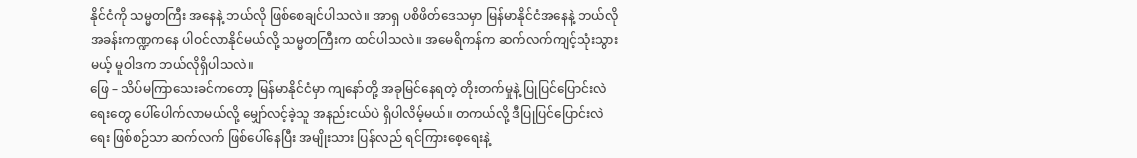နိုင်ငံကို သမ္မတကြီး အနေနဲ့ ဘယ်လို ဖြစ်စေချင်ပါသလဲ။ အာရှ ပစိဖိတ်ဒေသမှာ မြန်မာနိုင်ငံအနေနဲ့ ဘယ်လို အခန်းကဏ္ဍကနေ ပါဝင်လာနိုင်မယ်လို့ သမ္မတကြီးက ထင်ပါသလဲ။ အမေရိကန်က ဆက်လက်ကျင့်သုံးသွားမယ့် မူဝါဒက ဘယ်လိုရှိပါသလဲ။
ဖြေ – သိပ်မကြာသေးခင်ကတော့ မြန်မာနိုင်ငံမှာ ကျနော်တို့ အခုမြင်နေရတဲ့ တိုးတက်မှုနဲ့ ပြုပြင်ပြောင်းလဲရေးတွေ ပေါ်ပေါက်လာမယ်လို့ မျှော်လင့်ခဲ့သူ အနည်းငယ်ပဲ ရှိပါလိမ့်မယ်။ တကယ်လို့ ဒီပြုပြင်ပြောင်းလဲရေး ဖြစ်စဉ်သာ ဆက်လက် ဖြစ်ပေါ်နေပြီး အမျိုးသား ပြန်လည် ရင်ကြားစေ့ရေးနဲ့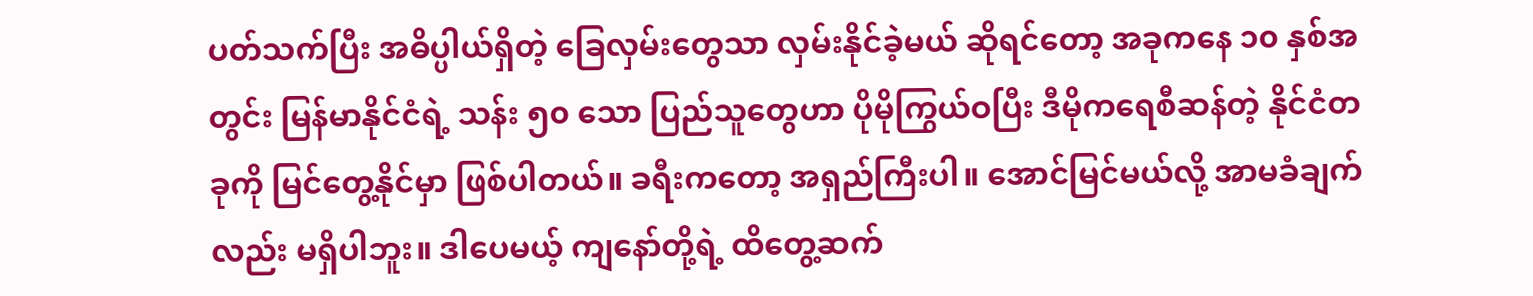ပတ်သက်ပြီး အဓိပ္ပါယ်ရှိတဲ့ ခြေလှမ်းတွေသာ လှမ်းနိုင်ခဲ့မယ် ဆိုရင်တော့ အခုကနေ ၁၀ နှစ်အတွင်း မြန်မာနိုင်ငံရဲ့ သန်း ၅၀ သော ပြည်သူတွေဟာ ပိုမိုကြွယ်ဝပြီး ဒီမိုကရေစီဆန်တဲ့ နိုင်ငံတခုကို မြင်တွေ့နိုင်မှာ ဖြစ်ပါတယ်။ ခရီးကတော့ အရှည်ကြီးပါ။ အောင်မြင်မယ်လို့ အာမခံချက်လည်း မရှိပါဘူး။ ဒါပေမယ့် ကျနော်တို့ရဲ့ ထိတွေ့ဆက်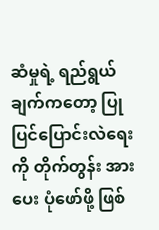ဆံမှုရဲ့ ရည်ရွယ်ချက်ကတော့ ပြုပြင်ပြောင်းလဲရေးကို တိုက်တွန်း အားပေး ပုံဖော်ဖို့ ဖြစ်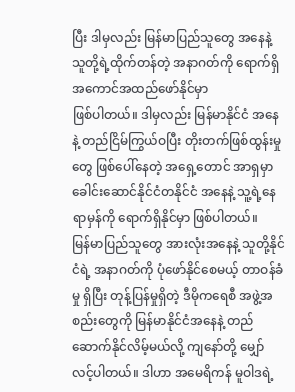ပြီး ဒါမှလည်း မြန်မာပြည်သူတွေ အနေနဲ့ သူတို့ရဲ့ထိုက်တန်တဲ့ အနာဂတ်ကို ရောက်ရှိ အကောင်အထည်ဖော်နိုင်မှာ
ဖြစ်ပါတယ်။ ဒါမှလည်း မြန်မာနိုင်ငံ အနေနဲ့ တည်ငြိမ်ကြွယ်ဝပြီး တိုးတက်ဖြစ်ထွန်းမှုတွေ ဖြစ်ပေါ်နေတဲ့ အရှေ့တောင် အာရှမှာ ခေါင်းဆောင်နိုင်ငံတနိုင်ငံ အနေနဲ့ သူ့ရဲ့နေရာမှန်ကို ရောက်ရှိနိုင်မှာ ဖြစ်ပါတယ်။
မြန်မာပြည်သူတွေ အားလုံးအနေနဲ့ သူတို့နိုင်ငံရဲ့ အနာဂတ်ကို ပုံဖော်နိုင်စေမယ့် တာဝန်ခံမှု ရှိပြီး တုန့်ပြန်မှုရှိတဲ့ ဒီမိုကရေစီ အဖွဲ့အစည်းတွေကို မြန်မာနိုင်ငံအနေနဲ့ တည်ဆောက်နိုင်လိမ့်မယ်လို့ ကျနော်တို့ မျှော်လင့်ပါတယ်။ ဒါဟာ အမေရိကန် မူဝါဒရဲ့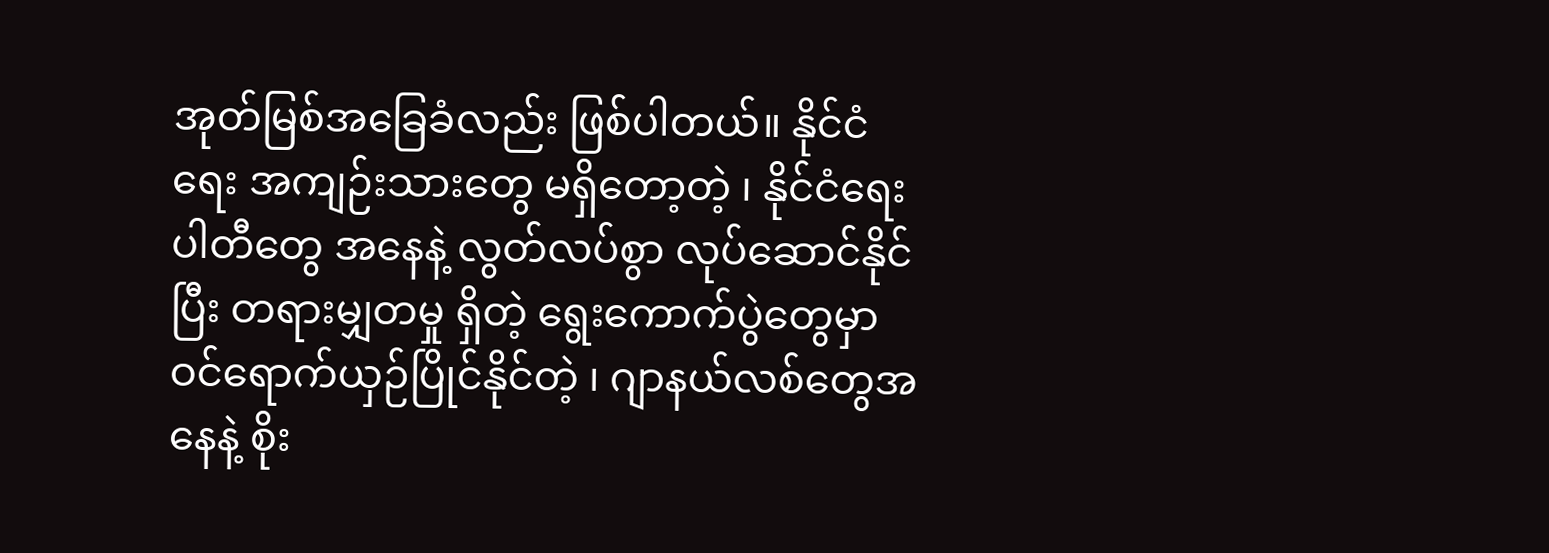အုတ်မြစ်အခြေခံလည်း ဖြစ်ပါတယ်။ နိုင်ငံရေး အကျဉ်းသားတွေ မရှိတော့တဲ့ ၊ နိုင်ငံရေး ပါတီတွေ အနေနဲ့ လွတ်လပ်စွာ လုပ်ဆောင်နိုင်ပြီး တရားမျှတမှု ရှိတဲ့ ရွေးကောက်ပွဲတွေမှာ ဝင်ရောက်ယှဉ်ပြိုင်နိုင်တဲ့ ၊ ဂျာနယ်လစ်တွေအနေနဲ့ စိုး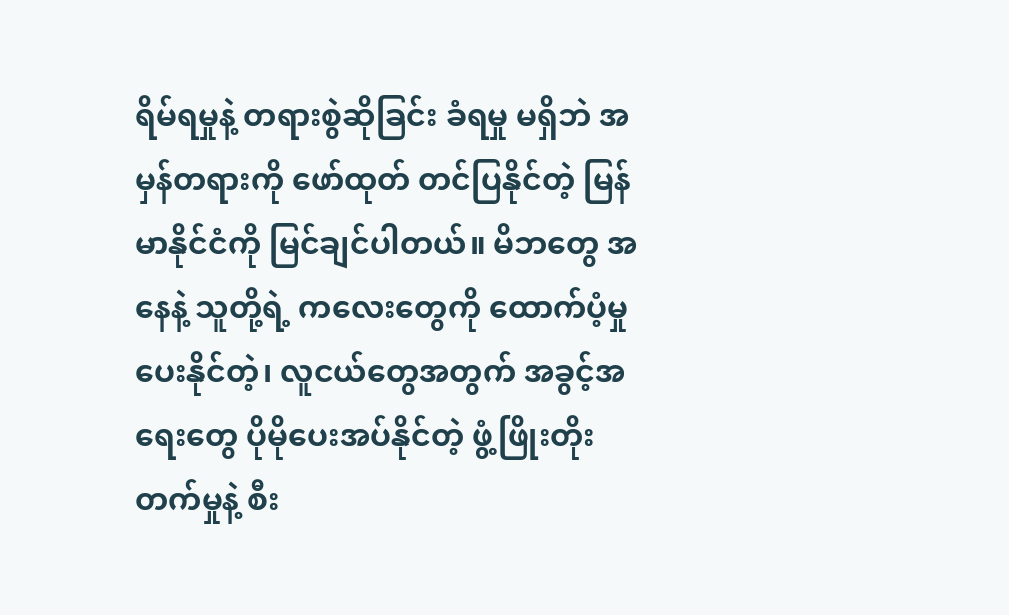ရိမ်ရမှုနဲ့ တရားစွဲဆိုခြင်း ခံရမှု မရှိဘဲ အမှန်တရားကို ဖော်ထုတ် တင်ပြနိုင်တဲ့ မြန်မာနိုင်ငံကို မြင်ချင်ပါတယ်။ မိဘတွေ အနေနဲ့ သူတို့ရဲ့ ကလေးတွေကို ထောက်ပံ့မှု ပေးနိုင်တဲ့၊ လူငယ်တွေအတွက် အခွင့်အရေးတွေ ပိုမိုပေးအပ်နိုင်တဲ့ ဖွံ့ဖြိုးတိုးတက်မှုနဲ့ စီး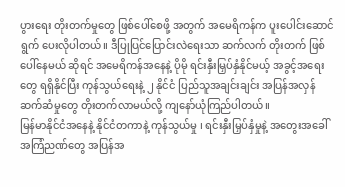ပွားရေး တိုးတက်မှုတွေ ဖြစ်ပေါ်စေဖို့ အတွက် အမေရိကန်က ပူးပေါင်းဆောင်ရွက် ပေးလိုပါတယ်။ ဒီပြုပြင်ပြောင်းလဲရေးသာ ဆက်လက် တိုးတက် ဖြစ်ပေါ်နေမယ် ဆိုရင် အမေရိကန်အနေနဲ့ ပိုမို ရင်းနှီးမြှပ်နှံနိုင်မယ့် အခွင့်အရေးတွေ ရရှိနိုင်ပြီး ကုန်သွယ်ရေးနဲ့ ၂ နိုင်ငံ ပြည်သူအချင်းချင်း အပြန်အလှန်ဆက်ဆံမှုတွေ တိုးတက်လာမယ်လို့ ကျနော်ယုံကြည်ပါတယ်။
မြန်မာနိုင်ငံအနေနဲ့ နိုင်ငံတကာနဲ့ ကုန်သွယ်မှု ၊ ရင်းနှီးမြှပ်နှံမှုနဲ့ အတွေးအခေါ် အကြံညဏ်တွေ အပြန်အ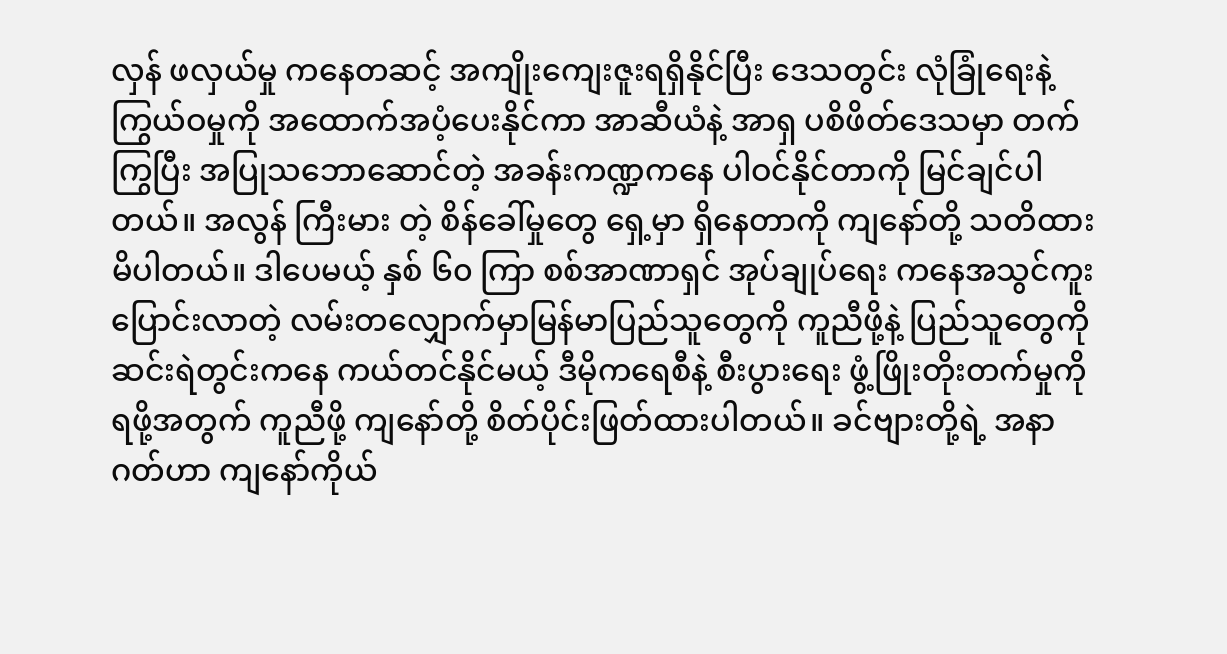လှန် ဖလှယ်မှု ကနေတဆင့် အကျိုးကျေးဇူးရရှိနိုင်ပြီး ဒေသတွင်း လုံခြုံရေးနဲ့ ကြွယ်ဝမှုကို အထောက်အပံ့ပေးနိုင်ကာ အာဆီယံနဲ့ အာရှ ပစိဖိတ်ဒေသမှာ တက်ကြွပြီး အပြုသဘောဆောင်တဲ့ အခန်းကဏ္ဍကနေ ပါဝင်နိုင်တာကို မြင်ချင်ပါတယ်။ အလွန် ကြီးမား တဲ့ စိန်ခေါ်မှုတွေ ရှေ့မှာ ရှိနေတာကို ကျနော်တို့ သတိထားမိပါတယ်။ ဒါပေမယ့် နှစ် ၆၀ ကြာ စစ်အာဏာရှင် အုပ်ချုပ်ရေး ကနေအသွင်ကူးပြောင်းလာတဲ့ လမ်းတလျှောက်မှာမြန်မာပြည်သူတွေကို ကူညီဖို့နဲ့ ပြည်သူတွေကို ဆင်းရဲတွင်းကနေ ကယ်တင်နိုင်မယ့် ဒီမိုကရေစီနဲ့ စီးပွားရေး ဖွံ့ဖြိုးတိုးတက်မှုကို ရဖို့အတွက် ကူညီဖို့ ကျနော်တို့ စိတ်ပိုင်းဖြတ်ထားပါတယ်။ ခင်ဗျားတို့ရဲ့ အနာဂတ်ဟာ ကျနော်ကိုယ်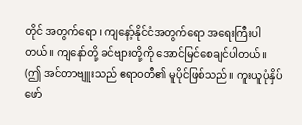တိုင် အတွက်ရော ၊ ကျနော့်နိုင်ငံအတွက်ရော အရေးကြီးပါတယ်။ ကျနော်တို့ ခင်ဗျားတို့ကို အောင်မြင်စေချင်ပါတယ်။
(ဤ အင်တာဗျူးသည် ဧရာဝတီ၏ မူပိုင်ဖြစ်သည်။ ကူးယူပုံနှိပ် ဖော်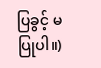ပြခွင့် မပြုပါ။)